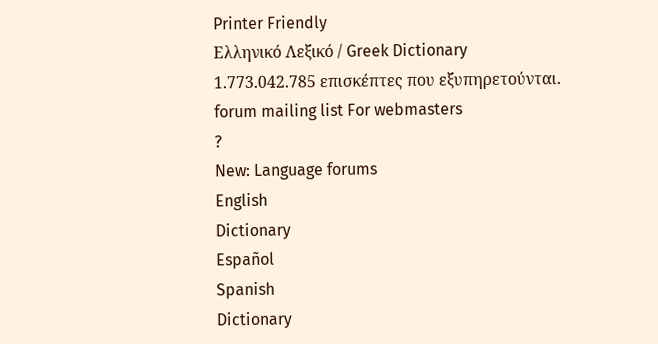Printer Friendly
Ελληνικό Λεξικό / Greek Dictionary
1.773.042.785 επισκέπτες που εξυπηρετούνται.
forum mailing list For webmasters
?
New: Language forums
English
Dictionary
Español
Spanish
Dictionary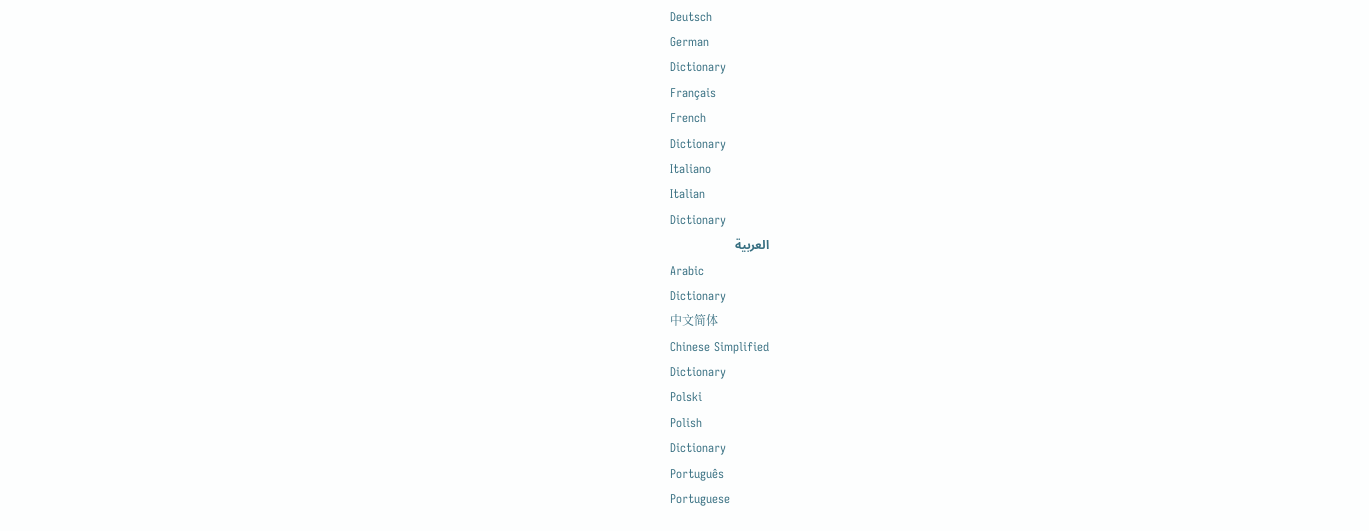Deutsch
German
Dictionary
Français
French
Dictionary
Italiano
Italian
Dictionary
العربية
Arabic
Dictionary
中文简体
Chinese Simplified
Dictionary
Polski
Polish
Dictionary
Português
Portuguese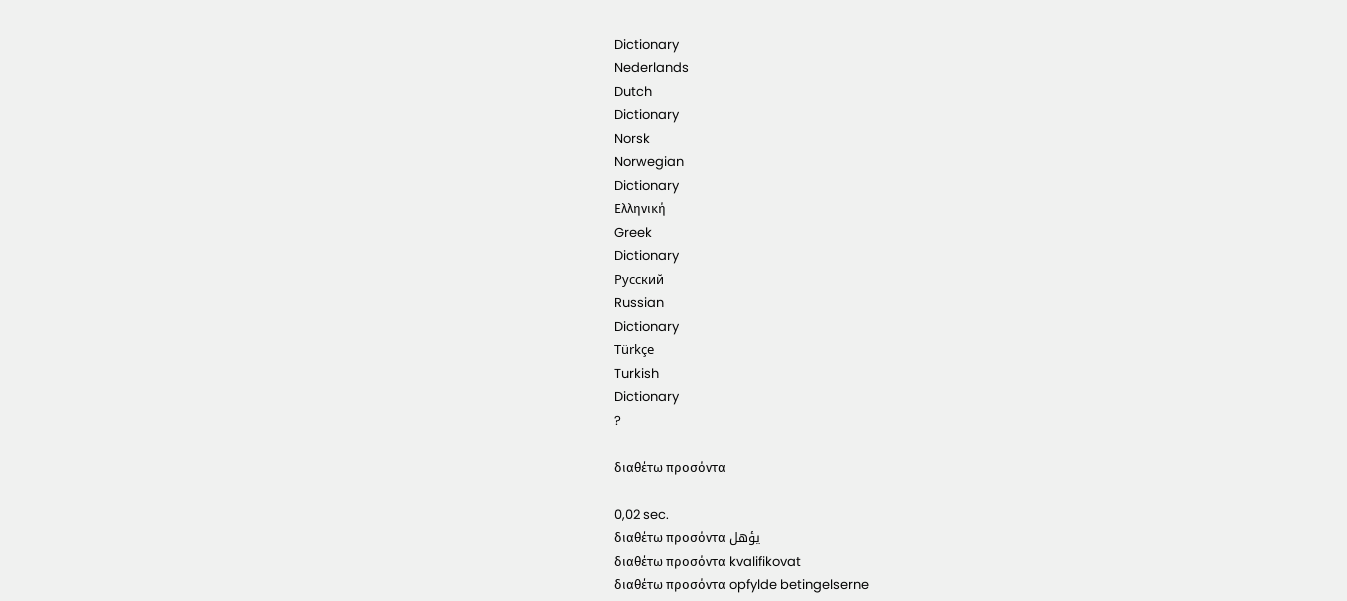Dictionary
Nederlands
Dutch
Dictionary
Norsk
Norwegian
Dictionary
Ελληνική
Greek
Dictionary
Русский
Russian
Dictionary
Türkçe
Turkish
Dictionary
?

διαθέτω προσόντα

0,02 sec.
διαθέτω προσόντα يؤهل
διαθέτω προσόντα kvalifikovat
διαθέτω προσόντα opfylde betingelserne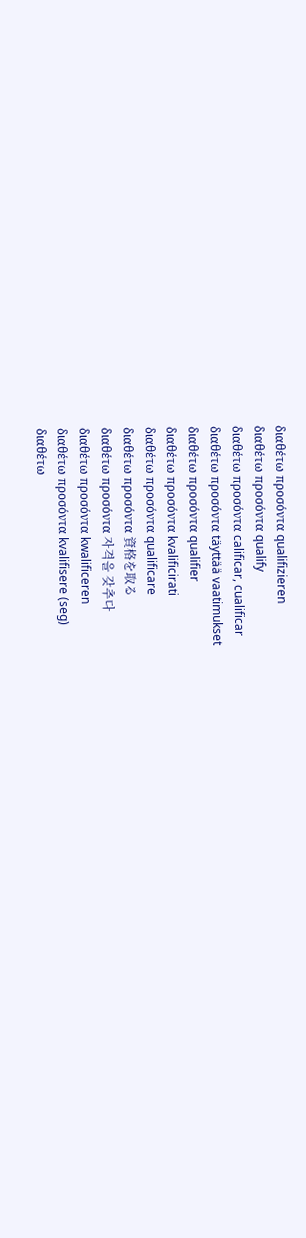διαθέτω προσόντα qualifizieren
διαθέτω προσόντα qualify
διαθέτω προσόντα calificar, cualificar
διαθέτω προσόντα täyttää vaatimukset
διαθέτω προσόντα qualifier
διαθέτω προσόντα kvalificirati
διαθέτω προσόντα qualificare
διαθέτω προσόντα 資格を取る
διαθέτω προσόντα 자격을 갖추다
διαθέτω προσόντα kwalificeren
διαθέτω προσόντα kvalifisere (seg)
διαθέτω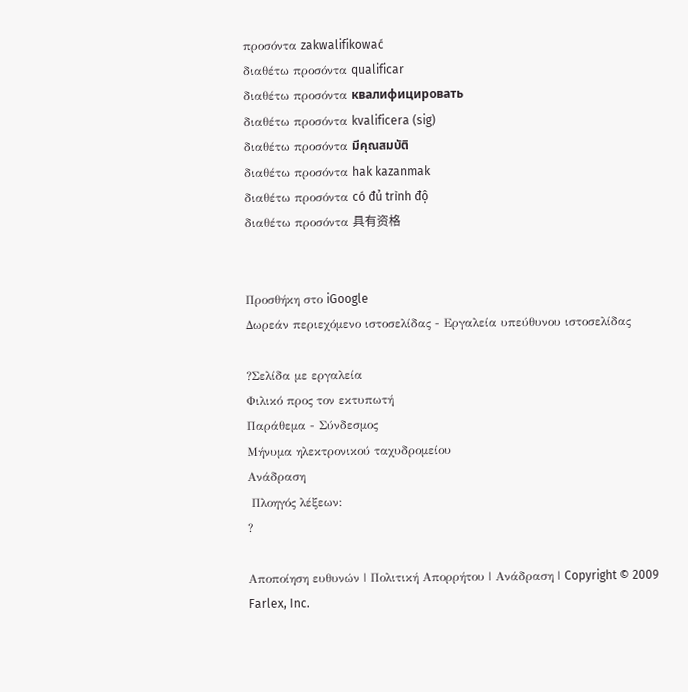προσόντα zakwalifikować
διαθέτω προσόντα qualificar
διαθέτω προσόντα квалифицировать
διαθέτω προσόντα kvalificera (sig)
διαθέτω προσόντα มีคุณสมบัติ
διαθέτω προσόντα hak kazanmak
διαθέτω προσόντα có đủ trình độ
διαθέτω προσόντα 具有资格


Προσθήκη στο iGoogle
Δωρεάν περιεχόμενο ιστοσελίδας - Εργαλεία υπεύθυνου ιστοσελίδας

?Σελίδα με εργαλεία
Φιλικό προς τον εκτυπωτή
Παράθεμα - Σύνδεσμος
Μήνυμα ηλεκτρονικού ταχυδρομείου
Ανάδραση
 Πλοηγός λέξεων:
?

Αποποίηση ευθυνών | Πολιτική Απορρήτου | Ανάδραση | Copyright © 2009 Farlex, Inc.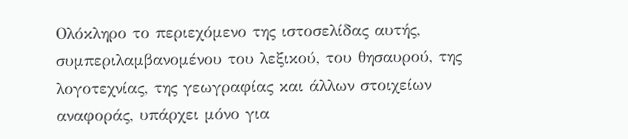Ολόκληρο το περιεχόμενο της ιστοσελίδας αυτής, συμπεριλαμβανομένου του λεξικού, του θησαυρού, της λογοτεχνίας, της γεωγραφίας και άλλων στοιχείων αναφοράς, υπάρχει μόνο για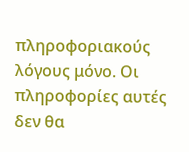πληροφοριακούς λόγους μόνο. Οι πληροφορίες αυτές δεν θα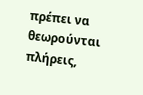πρέπει να θεωρούνται πλήρεις,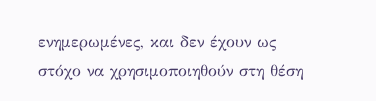ενημερωμένες, και δεν έχουν ως στόχο να χρησιμοποιηθούν στη θέση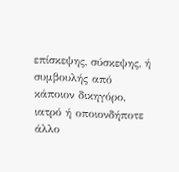επίσκεψης, σύσκεψης, ή συμβουλής από κάποιον δικηγόρο, ιατρό ή οποιονδήποτε άλλο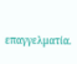επαγγελματία.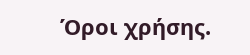Όροι χρήσης.